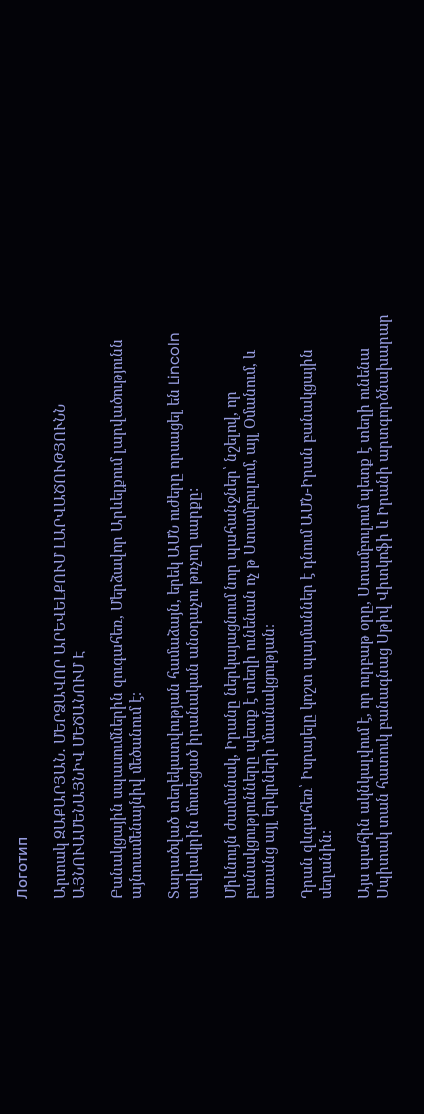Логотип

Արտակ ԶԱՔԱՐՅԱՆ․ ՄԵՐՁԱՎՈՐ ԱՐԵՎԵԼՔՈՒՄ ԼԱՐՎԱԾՈՒԹՅՈՒՆՆ ԱՅՆՈՒԱՄԵՆԱՅՆԻՎ ՄԵԾԱՆՈՒՄ Է

Բանակցային սպասումներին զուգահեռ, Մերձավոր Արևելքում լարվածությունն այնուամենայնիվ մեծանում է։

Տարածված տեղեկատվության համաձայն, երեկ ԱՄՆ ուժերը որսացել են Lincoln ավիակրին մոտեցած իրանական անօդաչու թռչող սարքը:

Միևնույն ժամանակ, Իրանը ներկայացնում նոր պահանջներ՝ նշելով, որ բանակցությունները պետք է տեղի ունենան ոչ թ Ստամբուլում, այլ Օմանում, և առանց այլ երկրների մասնակցության։

Դրան զևգահեռ՝ Իսրայելը կոշտ պայմաններ է դնում ԱՄՆ-Իրան բանակցային սեղանին։

Այս պահին ակնկալվում է, որ ուրբաթ օրը, Ստամբուլում պետք է տեղի ունենա Սպիտակ տան հատուկ բանագնաց Սթիվ Վիտկոֆի և Իրանի արտգործնախարար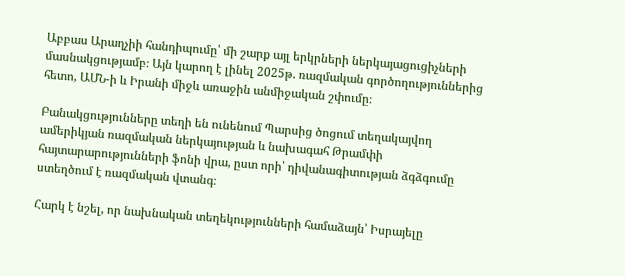Աբբաս Արաղչիի հանդիպումը՝ մի շարք այլ երկրների ներկայացուցիչների մասնակցությամբ։ Այն կարող է լինել 2025թ. ռազմական գործողություններից հետո, ԱՄՆ-ի և Իրանի միջև առաջին անմիջական շփումը։

Բանակցությունները տեղի են ունենում Պարսից ծոցում տեղակայվող ամերիկյան ռազմական ներկայության և նախագահ Թրամփի հայտարարությունների ֆոնի վրա, ըստ որի՝ դիվանագիտության ձգձգումը ստեղծում է ռազմական վտանգ։

Հարկ է նշել, որ նախնական տեղեկությունների համաձայն՝ Իսրայելը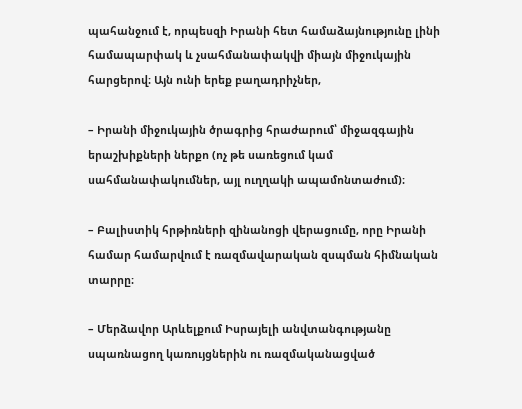պահանջում է, որպեսզի Իրանի հետ համաձայնությունը լինի համապարփակ և չսահմանափակվի միայն միջուկային հարցերով։ Այն ունի երեք բաղադրիչներ,

– Իրանի միջուկային ծրագրից հրաժարում՝ միջազգային երաշխիքների ներքո (ոչ թե սառեցում կամ սահմանափակումներ, այլ ուղղակի ապամոնտաժում)։

– Բալիստիկ հրթիռների զինանոցի վերացումը, որը Իրանի համար համարվում է ռազմավարական զսպման հիմնական տարրը։

– Մերձավոր Արևելքում Իսրայելի անվտանգությանը սպառնացող կառույցներին ու ռազմականացված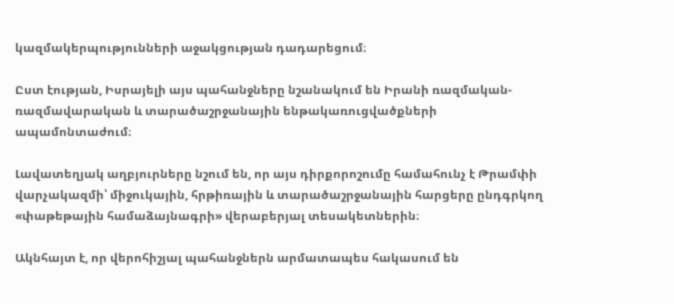կազմակերպությունների աջակցության դադարեցում։

Ըստ էության, Իսրայելի այս պահանջները նշանակում են Իրանի ռազմական-ռազմավարական և տարածաշրջանային ենթակառուցվածքների ապամոնտաժում։

Լավատեղյակ աղբյուրները նշում են, որ այս դիրքորոշումը համահունչ է Թրամփի վարչակազմի՝ միջուկային, հրթիռային և տարածաշրջանային հարցերը ընդգրկող «փաթեթային համաձայնագրի» վերաբերյալ տեսակետներին։

Ակնհայտ է, որ վերոհիշյալ պահանջներն արմատապես հակասում են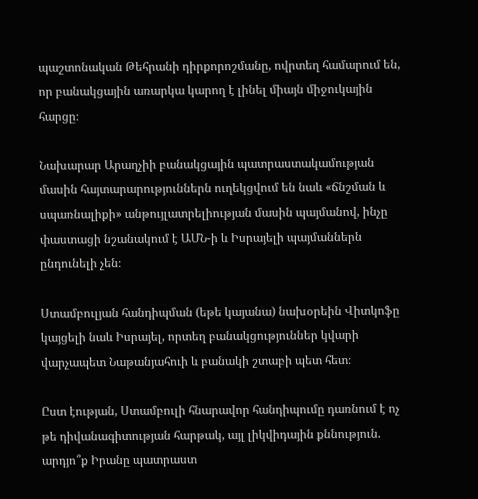պաշտոնական Թեհրանի դիրքորոշմանը, ովրտեղ համարում են, որ բանակցային առարկա կարող է լինել միայն միջուկային հարցը։

Նախարար Արաղչիի բանակցային պատրաստակամության մասին հայտարարություններն ուղեկցվում են նաև «ճնշման և սպառնալիքի» անթույլատրելիության մասին պայմանով, ինչը փաստացի նշանակում է ԱՄՆ-ի և Իսրայելի պայմաններն ընդունելի չեն։

Ստամբուլյան հանդիպման (եթե կայանա) նախօրեին Վիտկոֆը կայցելի նաև Իսրայել, որտեղ բանակցություններ կվարի վարչապետ Նաթանյահուի և բանակի շտաբի պետ հետ։

Ըստ էության, Ստամբուլի հնարավոր հանդիպումը դառնում է ոչ թե դիվանագիտության հարթակ, այլ լիկվիդային քննություն. արդյո՞ք Իրանը պատրաստ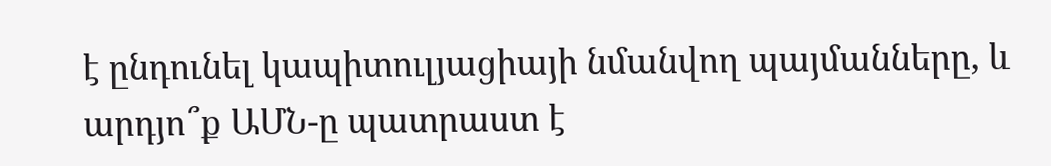է ընդունել կապիտուլյացիայի նմանվող պայմանները, և արդյո՞ք ԱՄՆ-ը պատրաստ է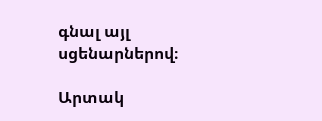գնալ այլ սցենարներով։

Արտակ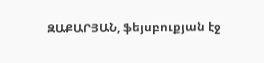ԶԱՔԱՐՅԱՆ, ֆեյսբուքյան էջ